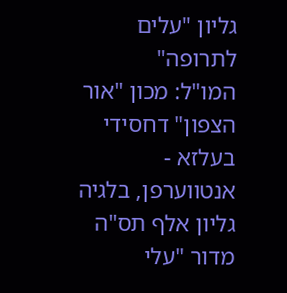גליון "עלים לתרופה"
המו"ל: מכון "אור הצפון" דחסידי בעלזא - אנטווערפן, בלגיה
גליון אלף תס"ה מדור "עלי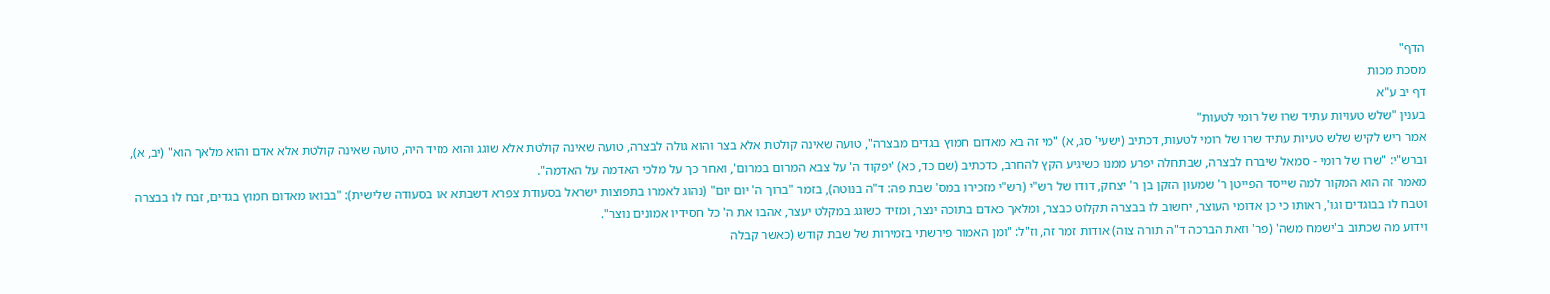הדף"
מסכת מכות
דף יב ע"א
בענין "שלש טעויות עתיד שרו של רומי לטעות"
אמר ריש לקיש שלש טעיות עתיד שרו של רומי לטעות, דכתיב (ישעי' סג, א) "מי זה בא מאדום חמוץ בגדים מבצרה", טועה שאינה קולטת אלא בצר והוא גולה לבצרה, טועה שאינה קולטת אלא שוגג והוא מזיד היה, טועה שאינה קולטת אלא אדם והוא מלאך הוא" (יב, א), וברש"י: "שרו של רומי - סמאל שיברח לבצרה, שבתחלה יפרע ממנו כשיגיע הקץ להחרב, כדכתיב (שם כד, כא) 'יפקוד ה' על צבא המרום במרום', ואחר כך על מלכי האדמה על האדמה".
מאמר זה הוא המקור למה שייסד הפייטן ר' שמעון הזקן בן ר' יצחק, דודו של רש"י (רש"י מזכירו במס' שבת פה: ד"ה בנוטה), בזמר "ברוך ה' יום יום" (נהוג לאמרו בתפוצות ישראל בסעודת צפרא דשבתא או בסעודה שלישית): "בבואו מאדום חמוץ בגדים, זבח לו בבצרה וטבח לו בבוגדים וגו', ראותו כי כן אדומי העוצר, יחשוב לו בבצרה תקלוט כבצר, ומלאך כאדם בתוכה ינצר, ומזיד כשוגג במקלט יעצר, אהבו את ה' כל חסידיו אמונים נוצר".
וידוע מה שכתוב ב'ישמח משה' (פר' וזאת הברכה ד"ה תורה צוה) אודות זמר זה, וז"ל: "ומן האמור פירשתי בזמירות של שבת קודש (כאשר קבלה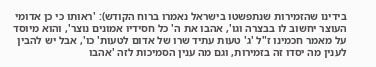בידינו שהזמירות שנתפשטו בישראל נאמרו ברוח הקודש): 'ראותו כי כן אדומי העוצר יחשוב לו בבצרה וגו', אהבו את ה' כל חסידיו אמונים נוצר', והוא מיוסד על מאמר חכמינו ז"ל 'ג' טעות עתיד שרו של אדום לטעות' כו', אבל יש להבין לענין מה יסדו זה בזמירות, וגם מה ענין הסמיכות לזה 'אהבו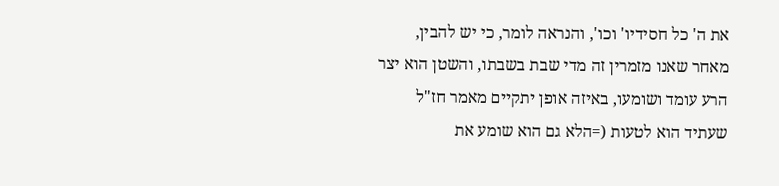את ה' כל חסידיו' וכו', והנראה לומר, כי יש להבין, מאחר שאנו מזמרין זה מדי שבת בשבתו, והשטן הוא יצר הרע עומד ושומעו, באיזה אופן יתקיים מאמר חז"ל שעתיד הוא לטעות (=הלא גם הוא שומע את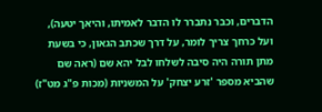הדברים, וכבר נתברר לו הדבר לאמיתו, והיאך יטעה), ועל כרחך צריך לומר, על דרך שכתב הגאון, כי בשעת מתן תורה היה סיבה לשלחו לבל יהא שם (ראה שם שהביא מספר 'זרע יצחק' על המשניות (מכות פ"ג מט"ז)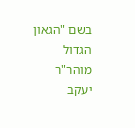בשם "הגאון הגדול מוהר"ר יעקב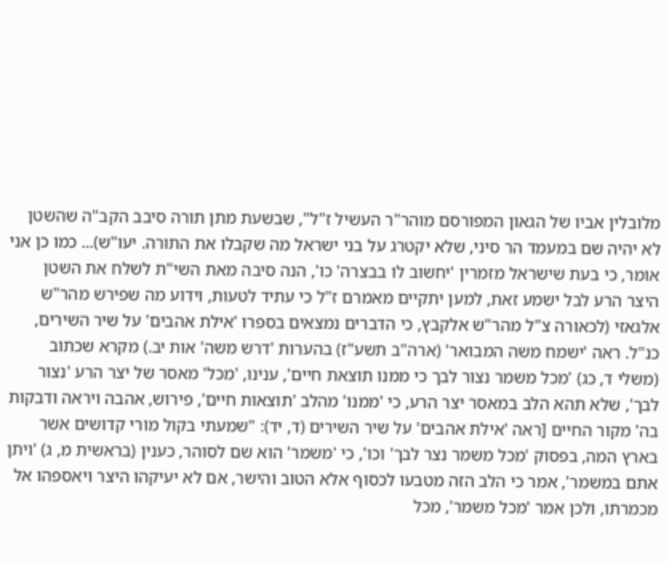מלובלין אביו של הגאון המפורסם מוהר"ר העשיל ז"ל", שבשעת מתן תורה סיבב הקב"ה שהשטן לא יהיה שם במעמד הר סיני, שלא יקטרג על בני ישראל מה שקבלו את התורה. יעו"ש)... כמו כן אני אומר, כי בעת שישראל מזמרין 'יחשוב לו בבצרה' כו', הנה סיבה מאת השי"ת לשלח את השטן היצר הרע לבל ישמע זאת, למען יתקיים מאמרם ז"ל כי עתיד לטעות, וידוע מה שפירש מהר"ש אלגאזי (לכאורה צ"ל מהר"ש אלקבץ, כי הדברים נמצאים בספרו 'אילת אהבים' על שיר השירים, כנ"ל. ראה 'ישמח משה המבואר' (ארה"ב תשע"ז) בהערות 'דרש משה' אות יב.) מקרא שכתוב (משלי ד, כג) 'מכל משמר נצור לבך כי ממנו תוצאת חיים', ענינו, 'מכל' מאסר של יצר הרע 'נצור לבך', שלא תהא הלב במאסר יצר הרע, כי 'ממנו' מהלב 'תוצאות חיים', פירוש, אהבה ויראה ודבקות בה' מקור החיים [ראה 'אילת אהבים' על שיר השירים (ד, יד): "שמעתי בקול מורי קדושים אשר בארץ המה, בפסוק 'מכל משמר נצר לבך' וכו', כי 'משמר' הוא שם לסוהר, כענין (בראשית מ, ג) 'ויתן אתם במשמר', אמר כי הלב הזה מטבעו לכסוף אלא הטוב והישר, אם לא יעיקהו היצר ויאספהו אל מכמרתו, ולכן אמר 'מכל משמר', מכל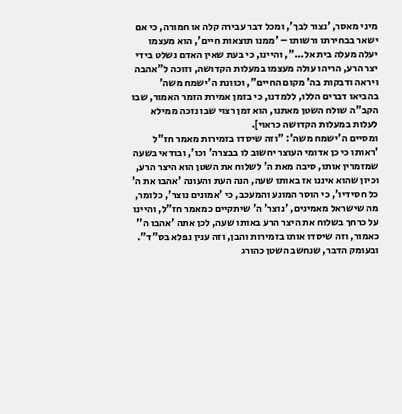מיני מאסר, 'נצור לבך', ומכל דבר עבירה קלה או חמורה, כי אם ישאר בבחירתו ורשותו – 'ממנו תוצאות חיים', הוא מעצמו יעלה מעלה בית אל...", והיינו, כי בעת שאין האדם נשלט בידי יצר הרע, הריהו עולה מעצמו במעלות הקדושה, וזוכה ל"אהבה ויראה ודבקות בה' מקום החיים", וכוונת ה'ישמח משה' בהביאו דברים הללו, ללמדנו, כי בזמן אמירת הזמר האמור, שבו הקב"ה שולח השטן מאתנו, הוא זמן רצוי שבו נזכה ממילא לעלות במעלות הקדושה כראוי].
ומסיים ה'ישמח משה': "וזה שיסדו בזמירות מאמר חז"ל 'ראותו כי כן אדומי העוצר יחשוב לו בבצרה' וכו', ובודאי בשעה שמזמרין אותו, סיבה מאת ה' לשלוח את השטן הוא היצר הרע, וכיון שהוא איננו אז באותו שעה, הנה העת והעונה 'אהבו את ה' כל חסידיו', כי הוסר המונע והמעכב, כי 'אמונים נוצר', כלומר, מה שישראל מאמינים, 'נוצר' ה' שיתקיים כמאמר חז"ל, והיינו על כרחך בשלוח את היצר הרע באותו שעה, לכן אתה 'אהבו ה'' כאמור, וזה שיסדו אותו בזמירות והבן, וזה ענין נפלא בס"ד".
ובעומק הדבר, שנחשב השטן כהורג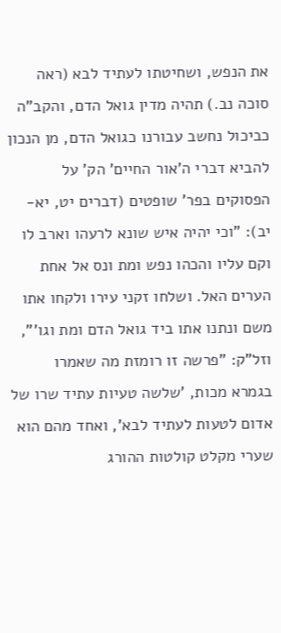את הנפש, ושחיטתו לעתיד לבא (ראה סוכה נב.) תהיה מדין גואל הדם, והקב"ה כביכול נחשב עבורנו כגואל הדם, מן הנכון להביא דברי ה'אור החיים' הק' על הפסוקים בפר' שופטים (דברים יט, יא-יב): "וכי יהיה איש שונא לרעהו וארב לו וקם עליו והכהו נפש ומת ונס אל אחת הערים האל. ושלחו זקני עירו ולקחו אתו משם ונתנו אתו ביד גואל הדם ומת וגו'", וזל"ק: "פרשה זו רומזת מה שאמרו בגמרא מכות, 'שלשה טעיות עתיד שרו של אדום לטעות לעתיד לבא', ואחד מהם הוא שערי מקלט קולטות ההורג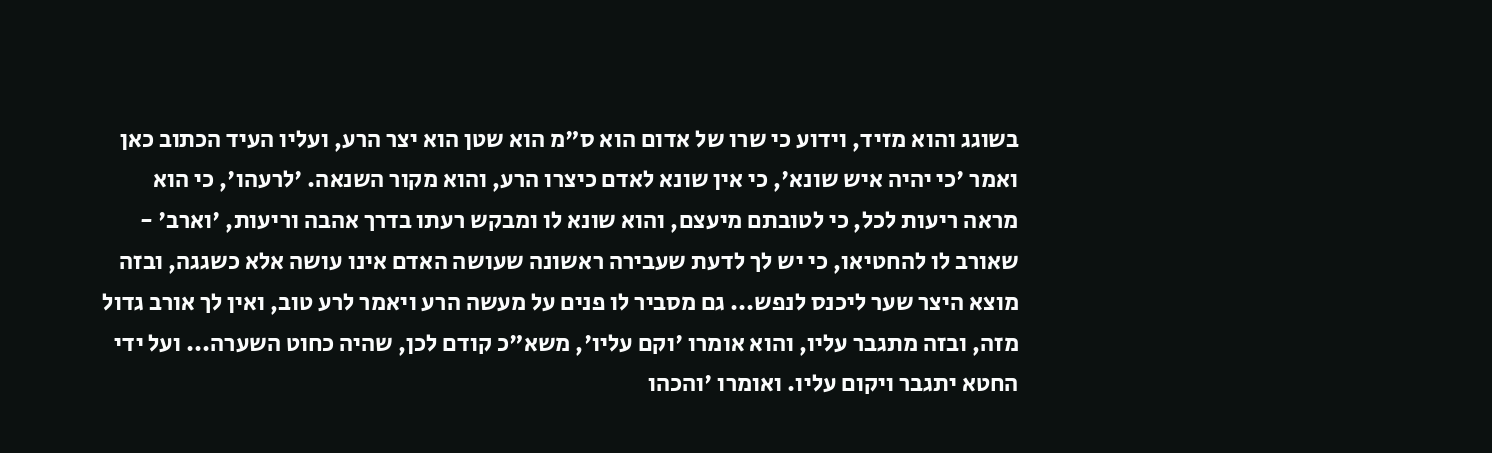בשוגג והוא מזיד, וידוע כי שרו של אדום הוא ס"מ הוא שטן הוא יצר הרע, ועליו העיד הכתוב כאן ואמר 'כי יהיה איש שונא', כי אין שונא לאדם כיצרו הרע, והוא מקור השנאה. 'לרעהו', כי הוא מראה ריעות לכל, כי לטובתם מיעצם, והוא שונא לו ומבקש רעתו בדרך אהבה וריעות, 'וארב' - שאורב לו להחטיאו, כי יש לך לדעת שעבירה ראשונה שעושה האדם אינו עושה אלא כשגגה, ובזה מוצא היצר שער ליכנס לנפש... גם מסביר לו פנים על מעשה הרע ויאמר לרע טוב, ואין לך אורב גדול מזה, ובזה מתגבר עליו, והוא אומרו 'וקם עליו', משא"כ קודם לכן, שהיה כחוט השערה... ועל ידי החטא יתגבר ויקום עליו. ואומרו 'והכהו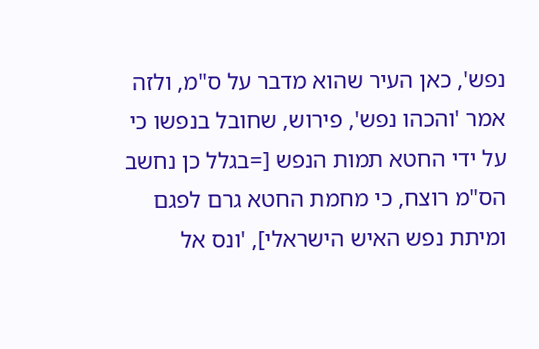נפש', כאן העיר שהוא מדבר על ס"מ, ולזה אמר 'והכהו נפש', פירוש, שחובל בנפשו כי על ידי החטא תמות הנפש [=בגלל כן נחשב הס"מ רוצח, כי מחמת החטא גרם לפגם ומיתת נפש האיש הישראלי], 'ונס אל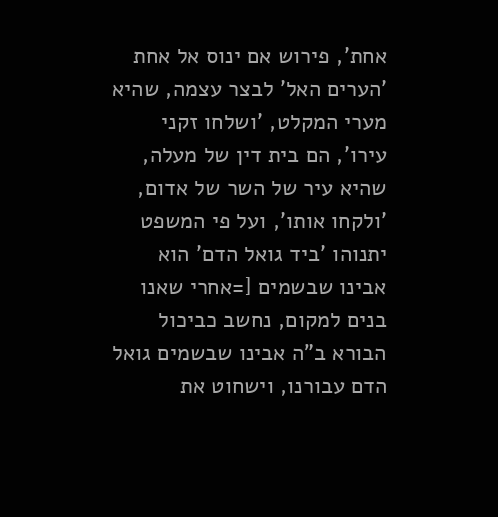אחת', פירוש אם ינוס אל אחת 'הערים האל' לבצר עצמה, שהיא מערי המקלט, 'ושלחו זקני עירו', הם בית דין של מעלה, שהיא עיר של השר של אדום, 'ולקחו אותו', ועל פי המשפט יתנוהו 'ביד גואל הדם' הוא אבינו שבשמים [=אחרי שאנו בנים למקום, נחשב כביכול הבורא ב"ה אבינו שבשמים גואל הדם עבורנו, וישחוט את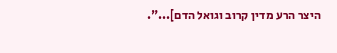היצר הרע מדין קרוב וגואל הדם]...".